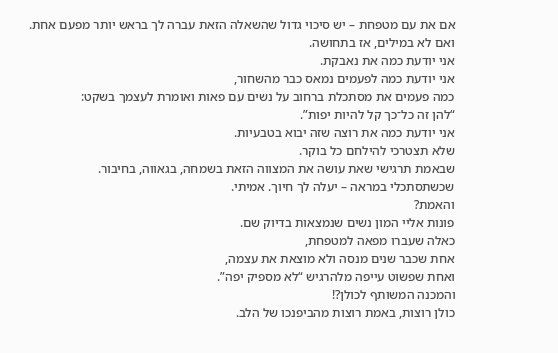אם את עם מטפחת – יש סיכוי גדול שהשאלה הזאת עברה לך בראש יותר מפעם אחת.
ואם לא במילים, אז בתחושה.
אני יודעת כמה את נאבקת.
אני יודעת כמה לפעמים נמאס כבר מהשחור,
כמה פעמים את מסתכלת ברחוב על נשים עם פאות ואומרת לעצמך בשקט:
“להן זה כל־כך קל להיות יפות”.
אני יודעת כמה את רוצה שזה יבוא בטבעיות.
שלא תצטרכי להילחם כל בוקר.
שבאמת תרגישי שאת עושה את המצווה הזאת בשמחה, בגאווה, בחיבור.
שכשתסתכלי במראה – יעלה לך חיוך. אמיתי.
והאמת?
פונות אליי המון נשים שנמצאות בדיוק שם.
כאלה שעברו מפאה למטפחת,
אחת שכבר שנים מנסה ולא מוצאת את עצמה,
ואחת שפשוט עייפה מלהרגיש “לא מספיק יפה”.
והמכנה המשותף לכולן?!
כולן רוצות, באמת רוצות מהביפנכו של הלב.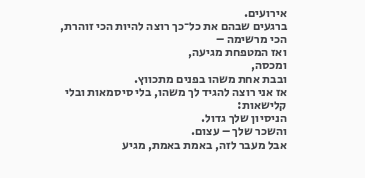אירועים.
ברגעים שבהם את כל־כך רוצה להיות הכי זוהרת, הכי מרשימה –
ואז המטפחת מגיעה,
ומכסה,
ובבת אחת משהו בפנים מתכווץ.
אז אני רוצה להגיד לך משהו, בלי סיסמאות ובלי קלישאות:
הניסיון שלך גדול.
והשכר שלך – עצום.
אבל מעבר לזה, באמת באמת, מגיע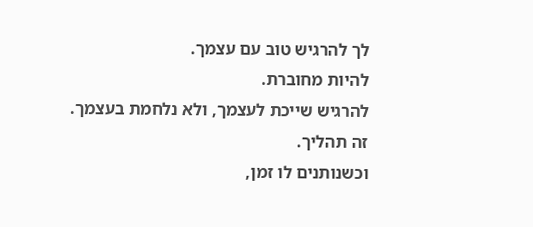לך להרגיש טוב עם עצמך.
להיות מחוברת.
להרגיש שייכת לעצמך, ולא נלחמת בעצמך.
זה תהליך.
וכשנותנים לו זמן,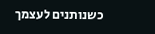כשנותנים לעצמך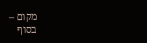מקום –
בסוף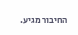החיבור מגיע.